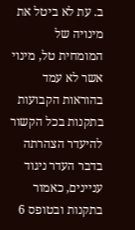ב. עת לא ביטל את מינויה של המומחית טל, מינוי אשר לא עמד בהוראות הקבועות בתקנות בכל הקשור להיעדר הצהרתה בדבר העדר ניגוד עניינים, כאמור בתקנות ובטופס 6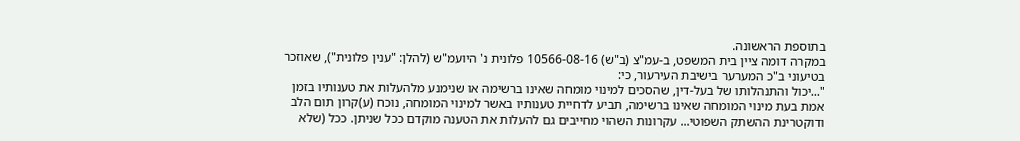בתוספת הראשונה.
במקרה דומה ציין בית המשפט, ב-עמ"צ (ב"ש) 10566-08-16 פלונית נ' היועמ"ש (להלן: "ענין פלונית"), שאוזכר בטיעוני ב"כ המערער בישיבת העירעור, כי:
"...יכול והתנהלותו של בעל-דין, שהסכים למינוי מומחה שאינו ברשימה או שנימנע מלהעלות את טענותיו בזמן אמת בעת מינוי המומחה שאינו ברשימה, תביע לדחיית טענותיו באשר למינוי המומחה, נוכח (ע)קרון תום הלב ודוקטרינת ההשתק השפוטי... עקרונות השהוי מחייבים גם להעלות את הטענה מוקדם ככל שניתן. ככל (שלא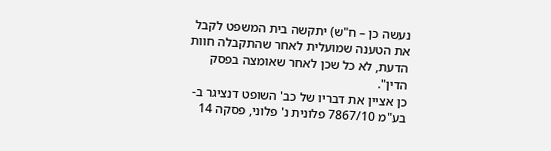נעשה כן – ח"ש) יתקשה בית המשפט לקבל את הטענה שמועלית לאחר שהתקבלה חוות הדעת, לא כל שכן לאחר שאומצה בפסק הדין".
כן אציין את דבריו של כב' השופט דנציגר ב-בע"מ 7867/10 פלונית נ' פלוני, פסקה 14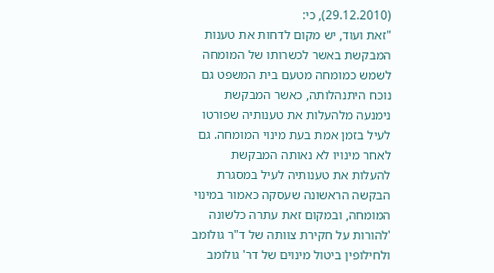(29.12.2010), כי:
"זאת ועוד, יש מקום לדחות את טענות המבקשת באשר לכשרותו של המומחה לשמש כמומחה מטעם בית המשפט גם נוכח היתנהלותה, כאשר המבקשת נימנעה מלהעלות את טענותיה שפורטו לעיל בזמן אמת בעת מינוי המומחה. גם לאחר מינויו לא נאותה המבקשת להעלות את טענותיה לעיל במסגרת הבקשה הראשונה שעסקה כאמור במינוי המומחה, ובמקום זאת עתרה כלשונה 'להורות על חקירת צוותה של ד"ר גולומב ולחילופין ביטול מינוים של דר' גולומב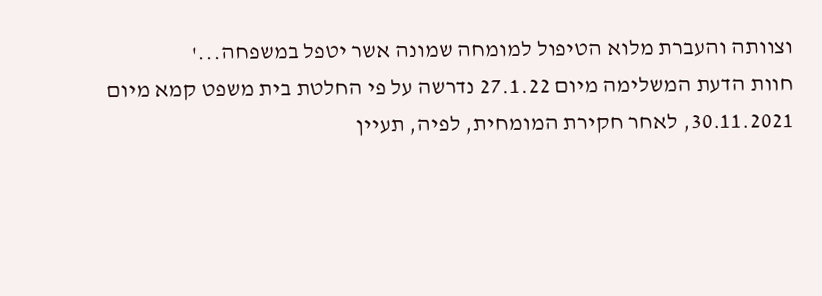וצוותה והעברת מלוא הטיפול למומחה שמונה אשר יטפל במשפחה...'
חוות הדעת המשלימה מיום 27.1.22 נדרשה על פי החלטת בית משפט קמא מיום 30.11.2021, לאחר חקירת המומחית, לפיה, תעיין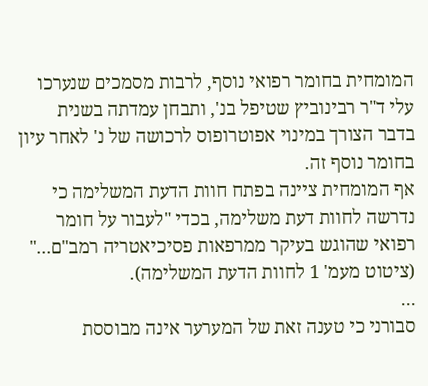המומחית בחומר רפואי נוסף, לרבות מסמכים שנערכו עלי ד"ר רבינוביץ שטיפל בנ', ותבחן עמדתה בשנית בדבר הצורך במינוי אפוטרופוס לרכושה של נ' לאחר עיון בחומר נוסף זה.
אף המומחית ציינה בפתח חוות הדעת המשלימה כי נדרשה לחוות דעת משלימה, בכדי "לעבור על חומר רפואי שהוגש בעיקר ממרפאות פסיכיאטריה רמב"ם..." (ציטוט מעמ' 1 לחוות הדעת המשלימה).
...
סבורני כי טענה זאת של המערער אינה מבוססת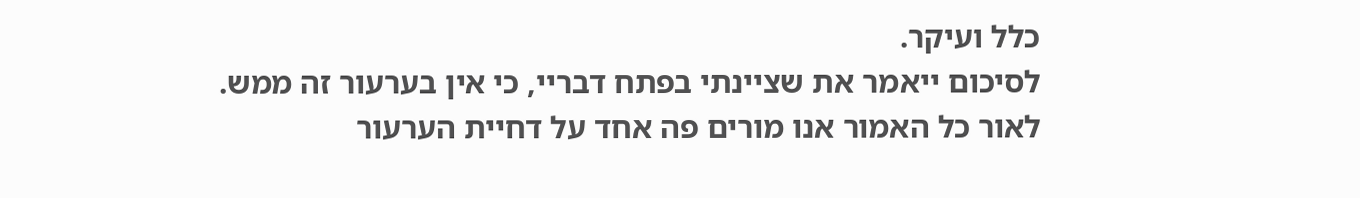כלל ועיקר.
לסיכום ייאמר את שציינתי בפתח דבריי, כי אין בערעור זה ממש.
לאור כל האמור אנו מורים פה אחד על דחיית הערעור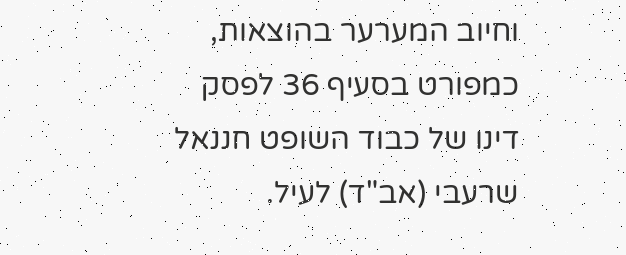וחיוב המערער בהוצאות, כמפורט בסעיף 36 לפסק דינו של כבוד השופט חננאל שרעבי (אב"ד) לעיל.